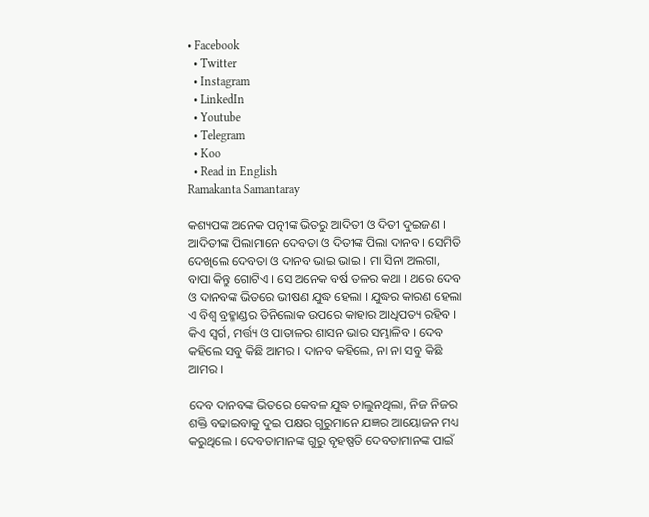• Facebook
  • Twitter
  • Instagram
  • LinkedIn
  • Youtube
  • Telegram
  • Koo
  • Read in English
Ramakanta Samantaray

କଶ୍ୟପଙ୍କ ଅନେକ ପତ୍ନୀଙ୍କ ଭିତରୁ ଆଦିତୀ ଓ ଦିତୀ ଦୁଇଜଣ । ଆଦିତୀଙ୍କ ପିଲାମାନେ ଦେବତା ଓ ଦିତୀଙ୍କ ପିଲା ଦାନବ । ସେମିତି ଦେଖିଲେ ଦେବତା ଓ ଦାନବ ଭାଇ ଭାଇ । ମା ସିନା ଅଲଗା, ବାପା କିନ୍ତୁ ଗୋଟିଏ । ସେ ଅନେକ ବର୍ଷ ତଳର କଥା । ଥରେ ଦେବ ଓ ଦାନବଙ୍କ ଭିତରେ ଭୀଷଣ ଯୁଦ୍ଧ ହେଲା । ଯୁଦ୍ଧର କାରଣ ହେଲା ଏ ବିଶ୍ୱ ବ୍ରହ୍ମାଣ୍ଡର ତିନିଲୋକ ଉପରେ କାହାର ଆଧିପତ୍ୟ ରହିବ । କିଏ ସ୍ୱର୍ଗ, ମର୍ତ୍ତ୍ୟ ଓ ପାତାଳର ଶାସନ ଭାର ସମ୍ଭାଳିବ । ଦେବ କହିଲେ ସବୁ କିଛି ଆମର । ଦାନବ କହିଲେ, ନା ନା ସବୁ କିଛି ଆମର ।

ଦେବ ଦାନବଙ୍କ ଭିତରେ କେବଳ ଯୁଦ୍ଧ ଚାଲୁନଥିଲା, ନିଜ ନିଜର ଶକ୍ତି ବଢାଇବାକୁ ଦୁଇ ପକ୍ଷର ଗୁରୁମାନେ ଯଜ୍ଞର ଆୟୋଜନ ମଧ୍ୟ କରୁଥିଲେ । ଦେବତାମାନଙ୍କ ଗୁରୁ ବୃହଷ୍ପତି ଦେବତାମାନଙ୍କ ପାଇଁ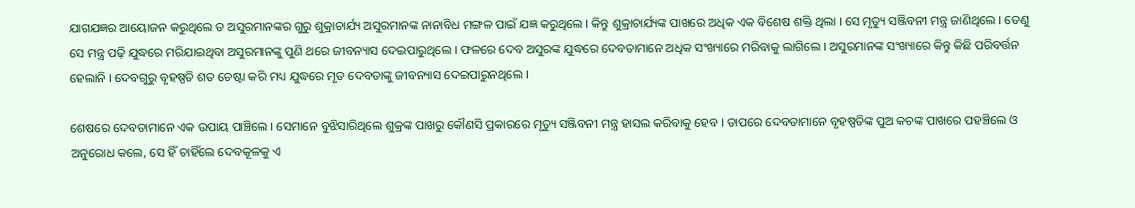ଯାଗଯଜ୍ଞର ଆୟୋଜନ କରୁଥିଲେ ତ ଅସୁରମାନଙ୍କର ଗୁରୁ ଶୁକ୍ରାଚାର୍ଯ୍ୟ ଅସୁରମାନଙ୍କ ନାନାବିଧ ମଙ୍ଗଳ ପାଇଁ ଯଜ୍ଞ କରୁଥିଲେ । କିନ୍ତୁ ଶୁକ୍ରାଚାର୍ଯ୍ୟଙ୍କ ପାଖରେ ଅଧିକ ଏକ ବିଶେଷ ଶକ୍ତି ଥିଲା । ସେ ମୃତ୍ୟୁ ସଞ୍ଜିବନୀ ମନ୍ତ୍ର ଜାଣିଥିଲେ । ତେଣୁ ସେ ମନ୍ତ୍ର ପଢ଼ି ଯୁଦ୍ଧରେ ମରିଯାଇଥିବା ଅସୁରମାନଙ୍କୁ ପୁଣି ଥରେ ଜୀବନ୍ୟାସ ଦେଇପାରୁଥିଲେ । ଫଳରେ ଦେବ ଅସୁରଙ୍କ ଯୁଦ୍ଧରେ ଦେବତାମାନେ ଅଧିକ ସଂଖ୍ୟାରେ ମରିବାକୁ ଲାଗିଲେ । ଅସୁରମାନଙ୍କ ସଂଖ୍ୟାରେ କିନ୍ତୁ କିଛି ପରିବର୍ତ୍ତନ ହେଲାନି । ଦେବଗୁରୁ ବୃହଷ୍ପତି ଶତ ଚେଷ୍ଟା କରି ମଧ୍ୟ ଯୁଦ୍ଧରେ ମୃତ ଦେବତାଙ୍କୁ ଜୀବନ୍ୟାସ ଦେଇପାରୁନଥିଲେ ।

ଶେଷରେ ଦେବତାମାନେ ଏକ ଉପାୟ ପାଞ୍ଚିଲେ । ସେମାନେ ବୁଝିସାରିଥିଲେ ଶୁକ୍ରଙ୍କ ପାଖରୁ କୌଣସି ପ୍ରକାରରେ ମୃତ୍ୟୁ ସଞ୍ଜିବନୀ ମନ୍ତ୍ର ହାସଲ କରିବାକୁ ହେବ । ତାପରେ ଦେବତାମାନେ ବୃହଷ୍ପତିଙ୍କ ପୁଅ କଚଙ୍କ ପାଖରେ ପହଞ୍ଚିଲେ ଓ ଅନୁରୋଧ କଲେ, ସେ ହିଁ ଚାହିଁଲେ ଦେବକୂଳକୁ ଏ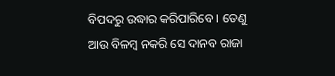ବିପଦରୁ ଉଦ୍ଧାର କରିପାରିବେ । ତେଣୁ ଆଉ ବିଳମ୍ବ ନକରି ସେ ଦାନବ ରାଜା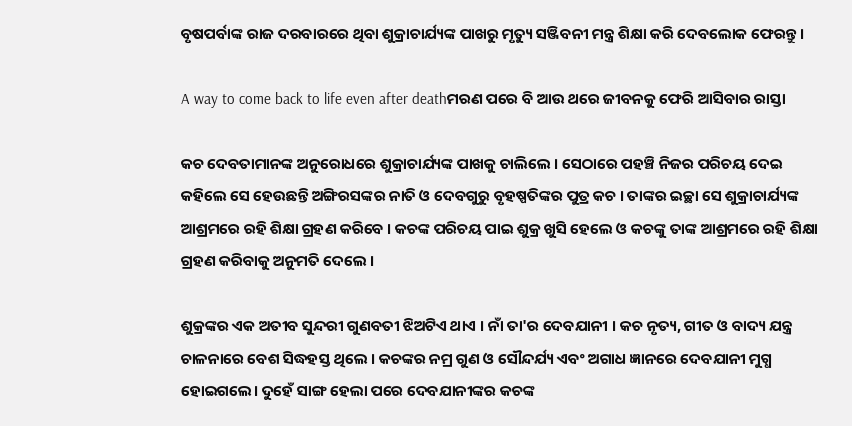ବୃଷପର୍ବାଙ୍କ ରାଜ ଦରବାରରେ ଥିବା ଶୁକ୍ରାଚାର୍ଯ୍ୟଙ୍କ ପାଖରୁ ମୃତ୍ୟୁ ସଞ୍ଜିବନୀ ମନ୍ତ୍ର ଶିକ୍ଷା କରି ଦେବଲୋକ ଫେରନ୍ତୁ ।

A way to come back to life even after deathମରଣ ପରେ ବି ଆଉ ଥରେ ଜୀବନକୁ ଫେରି ଆସିବାର ରାସ୍ତା

କଚ ଦେବତାମାନଙ୍କ ଅନୁରୋଧରେ ଶୁକ୍ରାଚାର୍ଯ୍ୟଙ୍କ ପାଖକୁ ଚାଲିଲେ । ସେଠାରେ ପହଞ୍ଚି ନିଜର ପରିଚୟ ଦେଇ କହିଲେ ସେ ହେଉଛନ୍ତି ଅଙ୍ଗିରସଙ୍କର ନାତି ଓ ଦେବଗୁରୁ ବୃହଷ୍ପତିଙ୍କର ପୁତ୍ର କଚ । ତାଙ୍କର ଇଚ୍ଛା ସେ ଶୁକ୍ରାଚାର୍ଯ୍ୟଙ୍କ ଆଶ୍ରମରେ ରହି ଶିକ୍ଷା ଗ୍ରହଣ କରିବେ । କଚଙ୍କ ପରିଚୟ ପାଇ ଶୁକ୍ର ଖୁସି ହେଲେ ଓ କଚଙ୍କୁ ତାଙ୍କ ଆଶ୍ରମରେ ରହି ଶିକ୍ଷା ଗ୍ରହଣ କରିବାକୁ ଅନୁମତି ଦେଲେ ।

ଶୁକ୍ରଙ୍କର ଏକ ଅତୀବ ସୁନ୍ଦରୀ ଗୁଣବତୀ ଝିଅଟିଏ ଥାଏ । ନାଁ ତା'ର ଦେବଯାନୀ । କଚ ନୃତ୍ୟ, ଗୀତ ଓ ବାଦ୍ୟ ଯନ୍ତ୍ର ଚାଳନାରେ ବେଶ ସିଦ୍ଧହସ୍ତ ଥିଲେ । କଚଙ୍କର ନମ୍ର ଗୁଣ ଓ ସୌନ୍ଦର୍ଯ୍ୟ ଏବଂ ଅଗାଧ ଜ୍ଞାନରେ ଦେବଯାନୀ ମୁଗ୍ଧ ହୋଇଗଲେ। ଦୁହେଁ ସାଙ୍ଗ ହେଲା ପରେ ଦେବଯାନୀଙ୍କର କଚଙ୍କ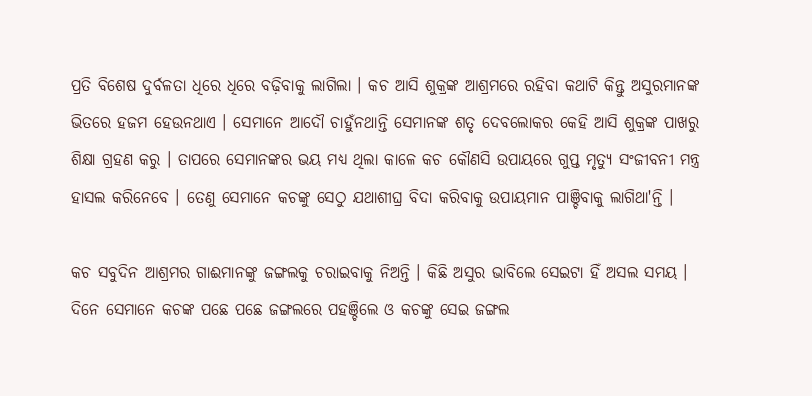ପ୍ରତି ବିଶେଷ ଦୁର୍ବଳତା ଧିରେ ଧିରେ ବଢ଼ିବାକୁ ଲାଗିଲା । କଚ ଆସି ଶୁକ୍ରଙ୍କ ଆଶ୍ରମରେ ରହିବା କଥାଟି କିନ୍ତୁ ଅସୁରମାନଙ୍କ ଭିତରେ ହଜମ ହେଉନଥାଏ । ସେମାନେ ଆଦୌ ଚାହୁଁନଥାନ୍ତି ସେମାନଙ୍କ ଶତୃ ଦେବଲୋକର କେହି ଆସି ଶୁକ୍ରଙ୍କ ପାଖରୁ ଶିକ୍ଷା ଗ୍ରହଣ କରୁ । ତାପରେ ସେମାନଙ୍କର ଭୟ ମଧ୍ୟ ଥିଲା କାଳେ କଚ କୌଣସି ଉପାୟରେ ଗୁପ୍ତ ମୃତ୍ୟୁ ସଂଜୀବନୀ ମନ୍ତ୍ର ହାସଲ କରିନେବେ । ତେଣୁ ସେମାନେ କଚଙ୍କୁ ସେଠୁ ଯଥାଶୀଘ୍ର ବିଦା କରିବାକୁ ଉପାୟମାନ ପାଞ୍ଚିବାକୁ ଲାଗିଥା'ନ୍ତି ।

କଚ ସବୁଦିନ ଆଶ୍ରମର ଗାଈମାନଙ୍କୁ ଜଙ୍ଗଲକୁ ଚରାଇବାକୁ ନିଅନ୍ତି । କିଛି ଅସୁର ଭାବିଲେ ସେଇଟା ହିଁ ଅସଲ ସମୟ । ଦିନେ ସେମାନେ କଚଙ୍କ ପଛେ ପଛେ ଜଙ୍ଗଲରେ ପହଞ୍ଚିଲେ ଓ କଚଙ୍କୁ ସେଇ ଜଙ୍ଗଲ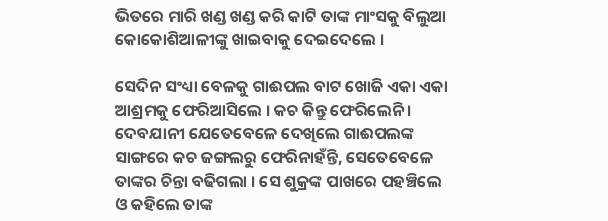ଭିତରେ ମାରି ଖଣ୍ଡ ଖଣ୍ଡ କରି କାଟି ତାଙ୍କ ମାଂସକୁ ବିଲୁଆ କୋକୋଶିଆଳୀଙ୍କୁ ଖାଇବାକୁ ଦେଇଦେଲେ ।

ସେଦିନ ସଂଧ୍ୟା ବେଳକୁ ଗାଈପଲ ବାଟ ଖୋଜି ଏକା ଏକା ଆଶ୍ରମକୁ ଫେରିଆସିଲେ । କଚ କିନ୍ତୁ ଫେରିଲେନି । ଦେବଯାନୀ ଯେତେବେଳେ ଦେଖିଲେ ଗାଈପଲଙ୍କ ସାଙ୍ଗରେ କଚ ଜଙ୍ଗଲରୁ ଫେରିନାହଁନ୍ତି, ସେତେବେଳେ ତାଙ୍କର ଚିନ୍ତା ବଢିଗଲା । ସେ ଶୁକ୍ରଙ୍କ ପାଖରେ ପହଞ୍ଚିଲେ ଓ କହିଲେ ତାଙ୍କ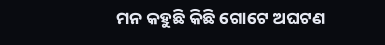ମନ କହୁଛି କିଛି ଗୋଟେ ଅଘଟଣ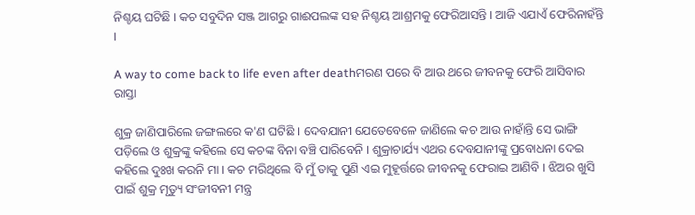ନିଶ୍ଚୟ ଘଟିଛି । କଚ ସବୁଦିନ ସଞ୍ଜ ଆଗରୁ ଗାଈପଲଙ୍କ ସହ ନିଶ୍ଚୟ ଆଶ୍ରମକୁ ଫେରିଆସନ୍ତି । ଆଜି ଏଯାଏଁ ଫେରିନାହଁନ୍ତି ।

A way to come back to life even after deathମରଣ ପରେ ବି ଆଉ ଥରେ ଜୀବନକୁ ଫେରି ଆସିବାର ରାସ୍ତା

ଶୁକ୍ର ଜାଣିପାରିଲେ ଜଙ୍ଗଲରେ କ'ଣ ଘଟିଛି । ଦେବଯାନୀ ଯେତେବେଳେ ଜାଣିଲେ କଚ ଆଉ ନାହାଁନ୍ତି ସେ ଭାଙ୍ଗି ପଡ଼ିଲେ ଓ ଶୁକ୍ରଙ୍କୁ କହିଲେ ସେ କଚଙ୍କ ବିନା ବଞ୍ଚି ପାରିବେନି । ଶୁକ୍ରାଚାର୍ଯ୍ୟ ଏଥର ଦେବଯାନୀଙ୍କୁ ପ୍ରବୋଧନା ଦେଇ କହିଲେ ଦୁଃଖ କରନି ମା । କଚ ମରିଥିଲେ ବି ମୁଁ ତାକୁ ପୁଣି ଏଇ ମୁହୂର୍ତ୍ତରେ ଜୀବନକୁ ଫେରାଇ ଆଣିବି । ଝିଅର ଖୁସି ପାଇଁ ଶୁକ୍ର ମୃତ୍ୟୁ ସଂଜୀବନୀ ମନ୍ତ୍ର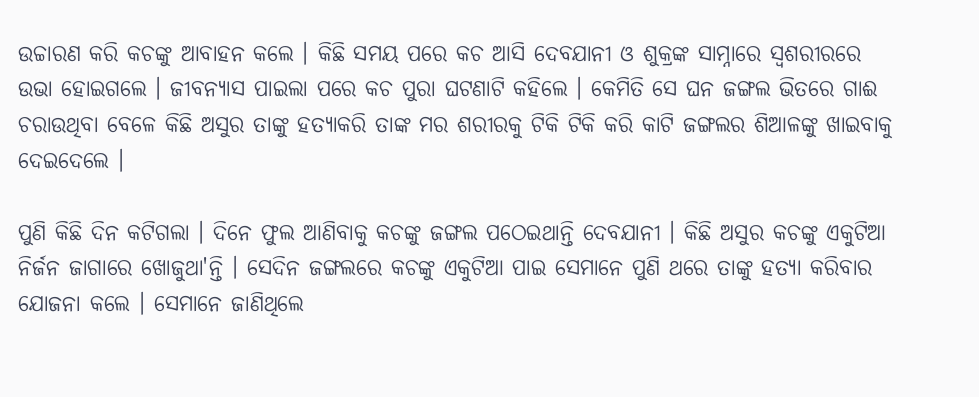ଉଚ୍ଚାରଣ କରି କଚଙ୍କୁ ଆବାହନ କଲେ । କିଛି ସମୟ ପରେ କଚ ଆସି ଦେବଯାନୀ ଓ ଶୁକ୍ରଙ୍କ ସାମ୍ନାରେ ସ୍ୱଶରୀରରେ ଉଭା ହୋଇଗଲେ । ଜୀବନ୍ୟାସ ପାଇଲା ପରେ କଚ ପୁରା ଘଟଣାଟି କହିଲେ । କେମିତି ସେ ଘନ ଜଙ୍ଗଲ ଭିତରେ ଗାଈ ଚରାଉଥିବା ବେଳେ କିଛି ଅସୁର ତାଙ୍କୁ ହତ୍ୟାକରି ତାଙ୍କ ମର ଶରୀରକୁ ଟିକି ଟିକି କରି କାଟି ଜଙ୍ଗଲର ଶିଆଳଙ୍କୁ ଖାଇବାକୁ ଦେଇଦେଲେ ।

ପୁଣି କିଛି ଦିନ କଟିଗଲା । ଦିନେ ଫୁଲ ଆଣିବାକୁ କଚଙ୍କୁ ଜଙ୍ଗଲ ପଠେଇଥାନ୍ତି ଦେବଯାନୀ । କିଛି ଅସୁର କଚଙ୍କୁ ଏକୁଟିଆ ନିର୍ଜନ ଜାଗାରେ ଖୋଜୁଥା'ନ୍ତି । ସେଦିନ ଜଙ୍ଗଲରେ କଚଙ୍କୁ ଏକୁଟିଆ ପାଇ ସେମାନେ ପୁଣି ଥରେ ତାଙ୍କୁ ହତ୍ୟା କରିବାର ଯୋଜନା କଲେ । ସେମାନେ ଜାଣିଥିଲେ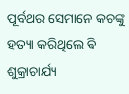ପୂର୍ବଥର ସେମାନେ କଚଙ୍କୁ ହତ୍ୟା କରିଥିଲେ ଵି ଶୁକ୍ରାଚାର୍ଯ୍ୟ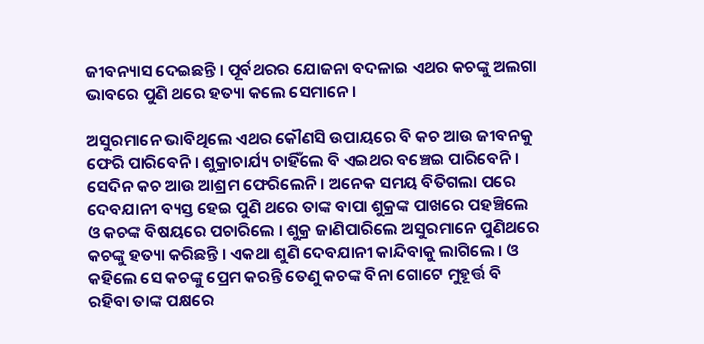ଜୀବନ୍ୟାସ ଦେଇଛନ୍ତି । ପୂର୍ବଥରର ଯୋଜନା ବଦଳାଇ ଏଥର କଚଙ୍କୁ ଅଲଗା ଭାବରେ ପୁଣି ଥରେ ହତ୍ୟା କଲେ ସେମାନେ ।

ଅସୁରମାନେ ଭାବିଥିଲେ ଏଥର କୌଣସି ଉପାୟରେ ବି କଚ ଆଉ ଜୀବନକୁ ଫେରି ପାରିବେନି । ଶୁକ୍ରାଚାର୍ଯ୍ୟ ଚାହିଁଲେ ବି ଏଇଥର ବଞ୍ଚେଇ ପାରିବେନି । ସେଦିନ କଚ ଆଉ ଆଶ୍ରମ ଫେରିଲେନି । ଅନେକ ସମୟ ବିତିଗଲା ପରେ ଦେବଯାନୀ ବ୍ୟସ୍ତ ହେଇ ପୁଣି ଥରେ ତାଙ୍କ ବାପା ଶୁକ୍ରଙ୍କ ପାଖରେ ପହଞ୍ଚିଲେ ଓ କଚଙ୍କ ବିଷୟରେ ପଚାରିଲେ । ଶୁକ୍ର ଜାଣିପାରିଲେ ଅସୁରମାନେ ପୁଣିଥରେ କଚଙ୍କୁ ହତ୍ୟା କରିଛନ୍ତି । ଏକଥା ଶୁଣି ଦେବଯାନୀ କାନ୍ଦିବାକୁ ଲାଗିଲେ । ଓ କହିଲେ ସେ କଚଙ୍କୁ ପ୍ରେମ କରନ୍ତି ତେଣୁ କଚଙ୍କ ବିନା ଗୋଟେ ମୁହୂର୍ତ୍ତ ବି ରହିବା ତାଙ୍କ ପକ୍ଷରେ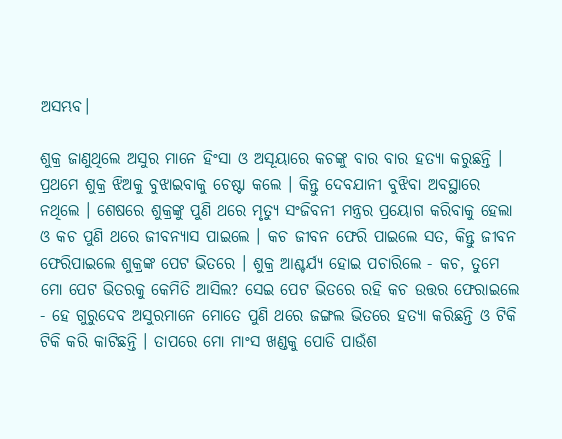ଅସମ୍ଭବ।

ଶୁକ୍ର ଜାଣୁଥିଲେ ଅସୁର ମାନେ ହିଂସା ଓ ଅସୂୟାରେ କଚଙ୍କୁ ବାର ବାର ହତ୍ୟା କରୁଛନ୍ତି । ପ୍ରଥମେ ଶୁକ୍ର ଝିଅକୁ ବୁଝାଇବାକୁ ଚେଷ୍ଟା କଲେ । କିନ୍ତୁ ଦେବଯାନୀ ବୁଝିବା ଅବସ୍ଥାରେ ନଥିଲେ । ଶେଷରେ ଶୁକ୍ରଙ୍କୁ ପୁଣି ଥରେ ମୃତ୍ୟୁ ସଂଜିବନୀ ମନ୍ତ୍ରର ପ୍ରୟୋଗ କରିବାକୁ ହେଲା ଓ କଚ ପୁଣି ଥରେ ଜୀବନ୍ୟାସ ପାଇଲେ । କଚ ଜୀବନ ଫେରି ପାଇଲେ ସତ, କିନ୍ତୁ ଜୀବନ ଫେରିପାଇଲେ ଶୁକ୍ରଙ୍କ ପେଟ ଭିତରେ । ଶୁକ୍ର ଆଶ୍ଚର୍ଯ୍ୟ ହୋଇ ପଚାରିଲେ - କଚ, ତୁମେ ମୋ ପେଟ ଭିତରକୁ କେମିତି ଆସିଲ? ସେଇ ପେଟ ଭିତରେ ରହି କଚ ଉତ୍ତର ଫେରାଇଲେ - ହେ ଗୁରୁଦେବ ଅସୁରମାନେ ମୋତେ ପୁଣି ଥରେ ଜଙ୍ଗଲ ଭିତରେ ହତ୍ୟା କରିଛନ୍ତି ଓ ଟିକି ଟିକି କରି କାଟିଛନ୍ତି । ତାପରେ ମୋ ମାଂସ ଖଣ୍ଡକୁ ପୋଡି ପାଉଁଶ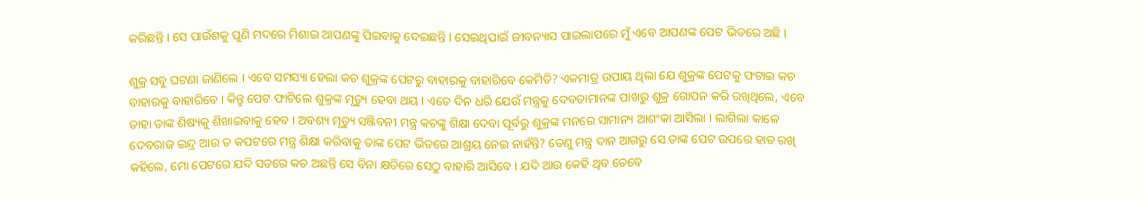କରିଛନ୍ତି । ସେ ପାଉଁଶକୁ ପୁଣି ମଦରେ ମିଶାଇ ଆପଣଙ୍କୁ ପିଇବାକୁ ଦେଇଛନ୍ତି । ସେଇଥିପାଇଁ ଜୀବନ୍ୟାସ ପାଇଲାପରେ ମୁଁ ଏବେ ଆପଣଙ୍କ ପେଟ ଭିତରେ ଅଛି ।

ଶୁକ୍ର ସବୁ ଘଟଣା ଜାଣିଲେ । ଏବେ ସମସ୍ୟା ହେଲା କଚ ଶୁକ୍ରଙ୍କ ପେଟରୁ ବାହାରକୁ ବାହାରିବେ କେମିତି? ଏକମାତ୍ର ଉପାୟ ଥିଲା ଯେ ଶୁକ୍ରଙ୍କ ପେଟକୁ ଫଟାଇ କଚ ବାହାରକୁ ବାହାରିବେ । କିନ୍ତୁ ପେଟ ଫାଟିଲେ ଶୁକ୍ରଙ୍କ ମୃତ୍ୟୁ ହେବା ଥୟ । ଏତେ ଦିନ ଧରି ଯେଉଁ ମନ୍ତ୍ରକୁ ଦେବତାମାନଙ୍କ ପାଖରୁ ଶୁକ୍ର ଗୋପନ କରି ରଖିଥିଲେ, ଏବେ ତାହା ତାଙ୍କ ଶିଷ୍ୟକୁ ଶିଖାଇବାକୁ ହେବ । ଅବଶ୍ୟ ମୃତ୍ୟୁ ସଞ୍ଜିବନୀ ମନ୍ତ୍ର କଚଙ୍କୁ ଶିକ୍ଷା ଦେବା ପୂର୍ବରୁ ଶୁକ୍ରଙ୍କ ମନରେ ସାମାନ୍ୟ ଆଶଂକା ଆସିଲା । ଲାଗିଲା କାଳେ ଦେବରାଜ ଇନ୍ଦ୍ର ଆଉ ତ କପଟରେ ମନ୍ତ୍ର ଶିକ୍ଷା କରିବାକୁ ତାଙ୍କ ପେଟ ଭିତରେ ଆଶ୍ରୟ ନେଇ ନାହଁନ୍ତି? ତେଣୁ ମନ୍ତ୍ର ଦାନ ଆଗରୁ ସେ ତାଙ୍କ ପେଟ ଉପରେ ହାତ ରଖି କହିଲେ, ମୋ ପେଟରେ ଯଦି ସତରେ କଚ ଅଛନ୍ତି ସେ ବିନା କ୍ଷତିରେ ସେଠୁ ବାହାରି ଆସିବେ । ଯଦି ଆଉ କେହି ଥିବ ତେବେ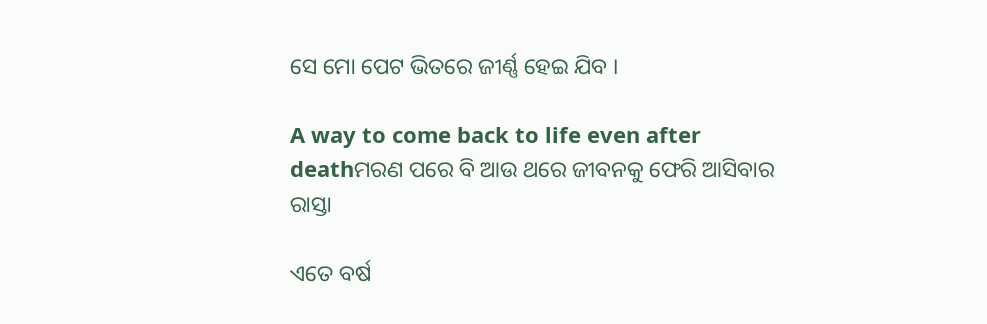ସେ ମୋ ପେଟ ଭିତରେ ଜୀର୍ଣ୍ଣ ହେଇ ଯିବ ।

A way to come back to life even after deathମରଣ ପରେ ବି ଆଉ ଥରେ ଜୀବନକୁ ଫେରି ଆସିବାର ରାସ୍ତା

ଏତେ ବର୍ଷ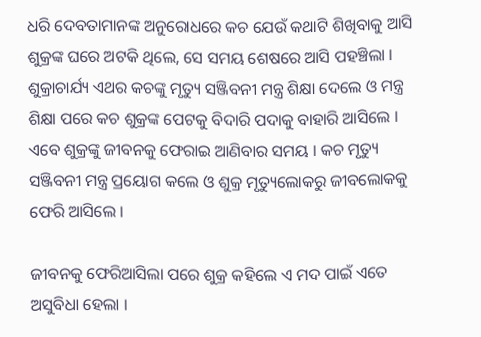ଧରି ଦେବତାମାନଙ୍କ ଅନୁରୋଧରେ କଚ ଯେଉଁ କଥାଟି ଶିଖିବାକୁ ଆସି ଶୁକ୍ରଙ୍କ ଘରେ ଅଟକି ଥିଲେ, ସେ ସମୟ ଶେଷରେ ଆସି ପହଞ୍ଚିଲା । ଶୁକ୍ରାଚାର୍ଯ୍ୟ ଏଥର କଚଙ୍କୁ ମୃତ୍ୟୁ ସଞ୍ଜିବନୀ ମନ୍ତ୍ର ଶିକ୍ଷା ଦେଲେ ଓ ମନ୍ତ୍ର ଶିକ୍ଷା ପରେ କଚ ଶୁକ୍ରଙ୍କ ପେଟକୁ ବିଦାରି ପଦାକୁ ବାହାରି ଆସିଲେ । ଏବେ ଶୁକ୍ରଙ୍କୁ ଜୀବନକୁ ଫେରାଇ ଆଣିବାର ସମୟ । କଚ ମୃତ୍ୟୁ ସଞ୍ଜିବନୀ ମନ୍ତ୍ର ପ୍ରୟୋଗ କଲେ ଓ ଶୁକ୍ର ମୃତ୍ୟୁଲୋକରୁ ଜୀବଲୋକକୁ ଫେରି ଆସିଲେ ।

ଜୀବନକୁ ଫେରିଆସିଲା ପରେ ଶୁକ୍ର କହିଲେ ଏ ମଦ ପାଇଁ ଏତେ ଅସୁବିଧା ହେଲା ।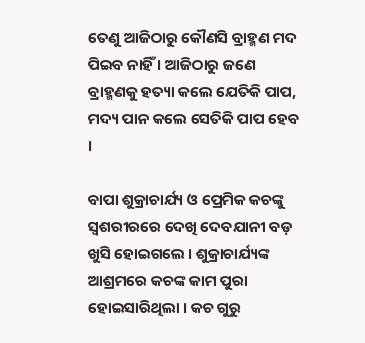ତେଣୁ ଆଜିଠାରୁ କୌଣସି ବ୍ରାହ୍ମଣ ମଦ ପିଇବ ନାହିଁ । ଆଜିଠାରୁ ଜଣେ ବ୍ରାହ୍ମଣକୁ ହତ୍ୟା କଲେ ଯେତିକି ପାପ, ମଦ୍ୟ ପାନ କଲେ ସେତିକି ପାପ ହେବ ।

ବାପା ଶୁକ୍ରାଚାର୍ଯ୍ୟ ଓ ପ୍ରେମିକ କଚଙ୍କୁ ସ୍ୱଶରୀରରେ ଦେଖି ଦେବଯାନୀ ବଡ଼ ଖୁସି ହୋଇଗଲେ । ଶୁକ୍ରାଚାର୍ଯ୍ୟଙ୍କ ଆଶ୍ରମରେ କଚଙ୍କ କାମ ପୁରା ହୋଇସାରିଥିଲା । କଚ ଗୁରୁ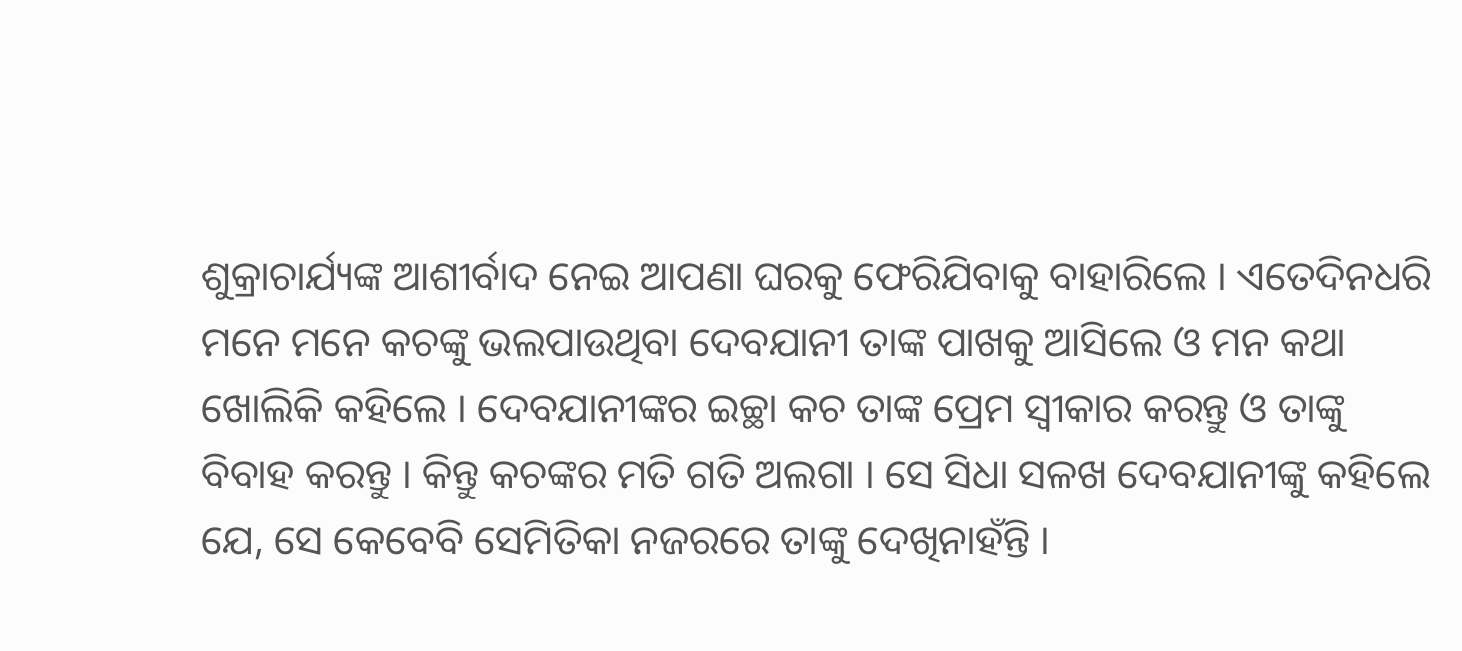ଶୁକ୍ରାଚାର୍ଯ୍ୟଙ୍କ ଆଶୀର୍ବାଦ ନେଇ ଆପଣା ଘରକୁ ଫେରିଯିବାକୁ ବାହାରିଲେ । ଏତେଦିନଧରି ମନେ ମନେ କଚଙ୍କୁ ଭଲପାଉଥିବା ଦେବଯାନୀ ତାଙ୍କ ପାଖକୁ ଆସିଲେ ଓ ମନ କଥା ଖୋଲିକି କହିଲେ । ଦେବଯାନୀଙ୍କର ଇଚ୍ଛା କଚ ତାଙ୍କ ପ୍ରେମ ସ୍ୱୀକାର କରନ୍ତୁ ଓ ତାଙ୍କୁ ବିବାହ କରନ୍ତୁ । କିନ୍ତୁ କଚଙ୍କର ମତି ଗତି ଅଲଗା । ସେ ସିଧା ସଳଖ ଦେବଯାନୀଙ୍କୁ କହିଲେ ଯେ, ସେ କେବେବି ସେମିତିକା ନଜରରେ ତାଙ୍କୁ ଦେଖିନାହଁନ୍ତି ।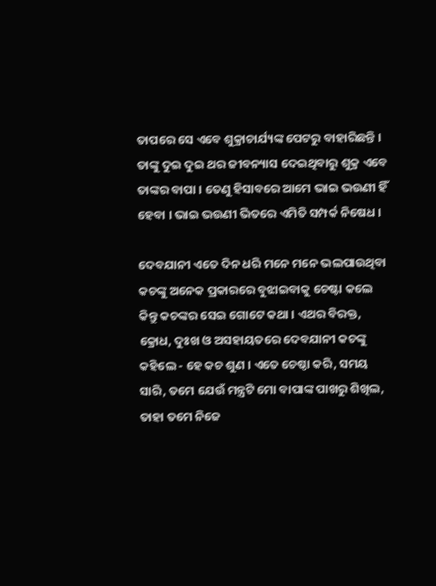ତାପରେ ସେ ଏବେ ଶୁକ୍ରାଚାର୍ଯ୍ୟଙ୍କ ପେଟରୁ ବାହାରିଛନ୍ତି । ତାଙ୍କୁ ଦୁଇ ଦୁଇ ଥର ଜୀବନ୍ୟାସ ଦେଇଥିବାରୁ ଶୁକ୍ର ଏବେ ତାଙ୍କର ବାପା । ତେଣୁ ହିସାବରେ ଆମେ ଭାଇ ଭଉଣୀ ହିଁ ହେବା । ଭାଇ ଭଉଣୀ ଭିତରେ ଏମିତି ସମ୍ପର୍କ ନିଷେଧ ।

ଦେବଯାନୀ ଏତେ ଦିନ ଧରି ମନେ ମନେ ଭଲପାଉଥିବା କଚଙ୍କୁ ଅନେକ ପ୍ରକାରରେ ବୁଝାଇବାକୁ ଚେଷ୍ଟା କଲେ କିନ୍ତୁ କଚଙ୍କର ସେଇ ଗୋଟେ କଥା । ଏଥର ବିରକ୍ତ, କ୍ରୋଧ, ଦୁଃଖ ଓ ଅସହାୟତରେ ଦେବଯାନୀ କଚଙ୍କୁ କହିଲେ - ହେ କଚ ଶୁଣ । ଏତେ ଚେଷ୍ଠା କରି, ସମୟ ସାରି, ତମେ ଯେଉଁ ମନ୍ତ୍ରଟି ମୋ ବାପାଙ୍କ ପାଖରୁ ଶିଖିଲ, ତାହା ତମେ ନିଜେ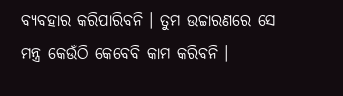ବ୍ୟବହାର କରିପାରିବନି । ତୁମ ଉଚ୍ଚାରଣରେ ସେ ମନ୍ତ୍ର କେଉଁଠି କେବେବି କାମ କରିବନି ।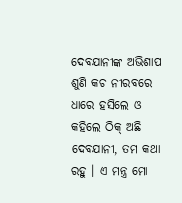ଦେବଯାନୀଙ୍କ ଅଭିଶାପ ଶୁଣି କଚ ନୀରବରେ ଧାରେ ହସିଲେ ଓ କହିଲେ ଠିକ୍ ଅଛି ଦେବଯାନୀ, ତମ କଥା ରହୁ । ଏ ମନ୍ତ୍ର ମୋ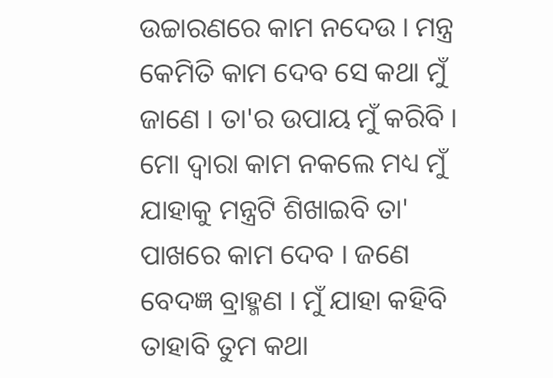ଉଚ୍ଚାରଣରେ କାମ ନଦେଉ । ମନ୍ତ୍ର କେମିତି କାମ ଦେବ ସେ କଥା ମୁଁ ଜାଣେ । ତା'ର ଉପାୟ ମୁଁ କରିବି । ମୋ ଦ୍ୱାରା କାମ ନକଲେ ମଧ୍ୟ ମୁଁ ଯାହାକୁ ମନ୍ତ୍ରଟି ଶିଖାଇବି ତା' ପାଖରେ କାମ ଦେବ । ଜଣେ ବେଦଜ୍ଞ ବ୍ରାହ୍ମଣ । ମୁଁ ଯାହା କହିବି ତାହାବି ତୁମ କଥା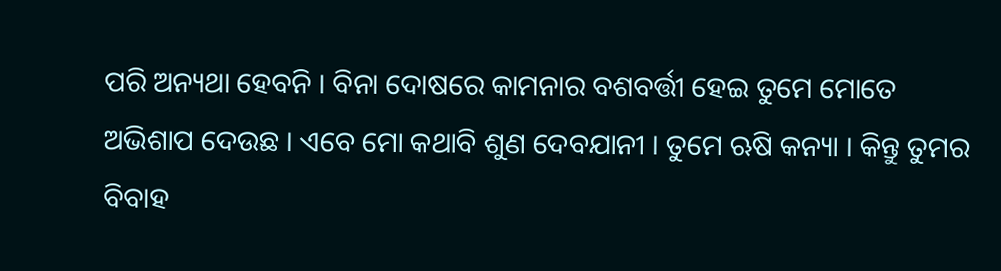ପରି ଅନ୍ୟଥା ହେବନି । ବିନା ଦୋଷରେ କାମନାର ବଶବର୍ତ୍ତୀ ହେଇ ତୁମେ ମୋତେ ଅଭିଶାପ ଦେଉଛ । ଏବେ ମୋ କଥାବି ଶୁଣ ଦେବଯାନୀ । ତୁମେ ଋଷି କନ୍ୟା । କିନ୍ତୁ ତୁମର ବିବାହ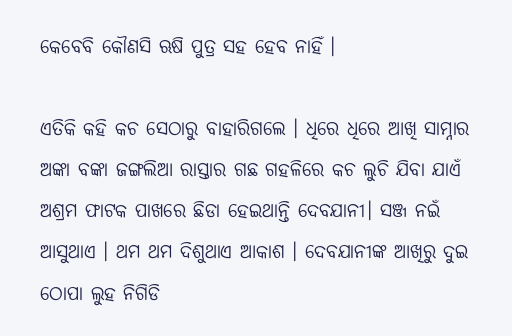କେବେବି କୌଣସି ଋଷି ପୁତ୍ର ସହ ହେବ ନାହିଁ ।

ଏତିକି କହି କଚ ସେଠାରୁ ବାହାରିଗଲେ । ଧିରେ ଧିରେ ଆଖି ସାମ୍ନାର ଅଙ୍କା ବଙ୍କା ଜଙ୍ଗଲିଆ ରାସ୍ତାର ଗଛ ଗହଳିରେ କଚ ଲୁଚି ଯିବା ଯାଏଁ ଅଶ୍ରମ ଫାଟକ ପାଖରେ ଛିଡା ହେଇଥାନ୍ତି ଦେବଯାନୀ। ସଞ୍ଜ ନଇଁ ଆସୁଥାଏ । ଥମ ଥମ ଦିଶୁଥାଏ ଆକାଶ । ଦେବଯାନୀଙ୍କ ଆଖିରୁ ଦୁଇ ଠୋପା ଲୁହ ନିଗିଡି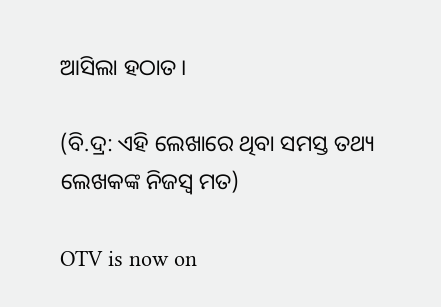ଆସିଲା ହଠାତ।

(ବି.ଦ୍ର: ଏହି ଲେଖାରେ ଥିବା ସମସ୍ତ ତଥ୍ୟ ଲେଖକଙ୍କ ନିଜସ୍ୱ ମତ)

OTV is now on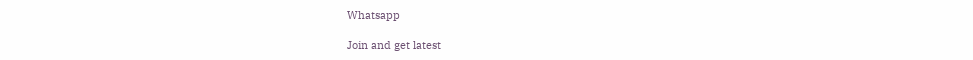Whatsapp

Join and get latest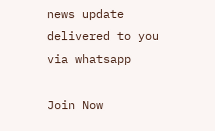news update delivered to you via whatsapp

Join Now